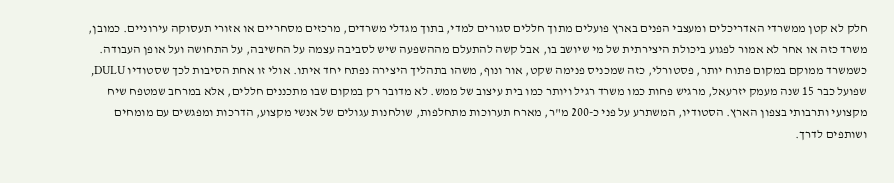חלק לא קטן ממשרדי האדריכלים ומעצבי הפנים בארץ פועלים מתוך חללים סגורים למדי, בתוך מגדלי משרדים, מרכזים מסחריים או אזורי תעסוקה עירוניים. כמובן, משרד כזה או אחר לא אמור לפגוע ביכולת היצירתית של מי שיושב בו, אבל קשה להתעלם מההשפעה שיש לסביבה עצמה על החשיבה, על התחושה ועל אופן העבודה. כשמשרד ממוקם במקום פתוח יותר, פסטורלי, כזה שמכניס פנימה שקט, אור ונוף, משהו בתהליך היצירה נפתח יחד איתו. אולי זו אחת הסיבות לכך שסטודיו DULU, שפועל כבר 15 שנה מעמק יזרעאל, מרגיש פחות כמו משרד רגיל ויותר כמו בית עיצוב של ממש. לא מדובר רק במקום שבו מתכננים חללים, אלא במרחב שמטפח שיח מקצועי ותרבותי בצפון הארץ. הסטודיו, המשתרע על פני כ-200 מ"ר, מארח תערוכות מתחלפות, שולחנות עגולים של אנשי מקצוע, הדרכות ומפגשים עם מומחים ושותפים לדרך.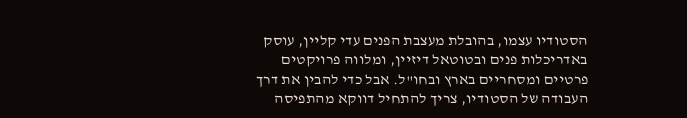הסטודיו עצמו, בהובלת מעצבת הפנים עדי קליין, עוסק באדריכלות פנים ובטוטאל דיזיין, ומלווה פרויקטים פרטיים ומסחריים בארץ ובחו"ל. אבל כדי להבין את דרך העבודה של הסטודיו, צריך להתחיל דווקא מהתפיסה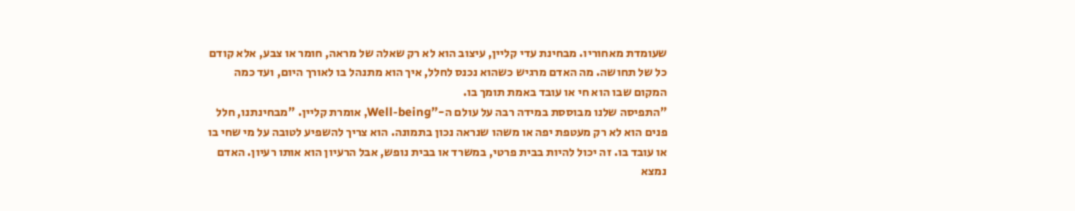שעומדת מאחוריו. מבחינת עדי קליין, עיצוב הוא לא רק שאלה של מראה, חומר או צבע, אלא קודם כל של תחושה. מה האדם מרגיש כשהוא נכנס לחלל, איך הוא מתנהל בו לאורך היום, ועד כמה המקום שבו הוא חי או עובד באמת תומך בו.
"התפיסה שלנו מבוססת במידה רבה על עולם ה-"Well-being, אומרת קליין. "מבחינתנו, חלל פנים הוא לא רק מעטפת יפה או משהו שנראה נכון בתמונה. הוא צריך להשפיע לטובה על מי שחי בו או עובד בו. זה יכול להיות בבית פרטי, במשרד או בבית נופש, אבל הרעיון הוא אותו רעיון. האדם נמצא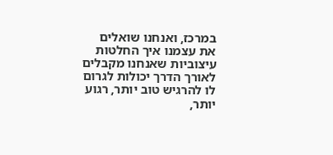במרכז, ואנחנו שואלים את עצמנו איך החלטות עיצוביות שאנחנו מקבלים לאורך הדרך יכולות לגרום לו להרגיש טוב יותר, רגוע יותר,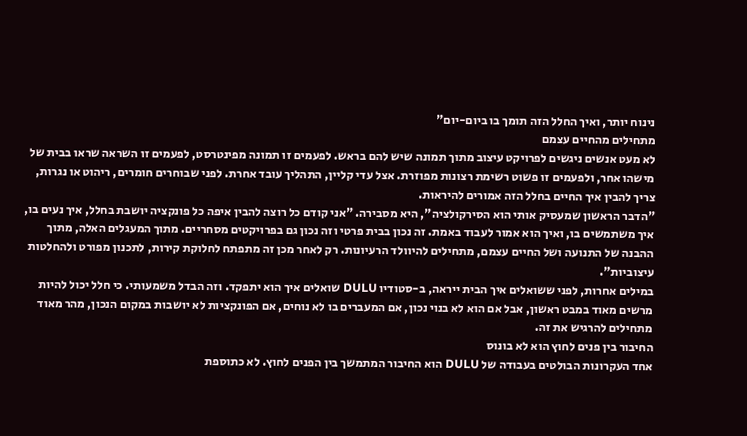נינוח יותר, ואיך החלל הזה תומך בו ביום-יום"
מתחילים מהחיים עצמם
לא מעט אנשים ניגשים לפרויקט עיצוב מתוך תמונה שיש להם בראש. לפעמים זו תמונה מפינטרסט, לפעמים זו השראה שראו בבית של מישהו אחר, ולפעמים זו פשוט רשימת רצונות מפוזרת. אצל עדי קליין, התהליך עובד אחרת. לפני שבוחרים חומרים, ריהוט או נגרות, צריך להבין איך החיים בחלל הזה אמורים להיראות.
"הדבר הראשון שמעסיק אותי הוא הסירקולציה", היא מסבירה. "אני קודם כל רוצה להבין איפה כל פונקציה יושבת בחלל, איך נעים בו, איך משתמשים בו, ואיך הוא אמור לעבוד באמת. זה נכון בבית פרטי וזה נכון גם בפרויקטים מסחריים. מתוך המעגלים האלה, מתוך ההבנה של התנועה ושל החיים עצמם, מתחילים להיוולד הרעיונות. רק לאחר מכן זה מתפתח לחלוקת קירות, לתכנון מפורט ולהחלטות עיצוביות".
במילים אחרות, לפני ששואלים איך הבית ייראה, ב-סטודיו DULU שואלים איך הוא יתפקד. וזה הבדל משמעותי. כי חלל יכול להיות מרשים מאוד במבט ראשון, אבל אם הוא לא בנוי נכון, אם המעברים בו לא נוחים, אם הפונקציות לא יושבות במקום הנכון, מהר מאוד מתחילים להרגיש את זה.
החיבור בין פנים לחוץ הוא לא בונוס
אחד העקרונות הבולטים בעבודה של DULU הוא החיבור המתמשך בין הפנים לחוץ. לא כתוספת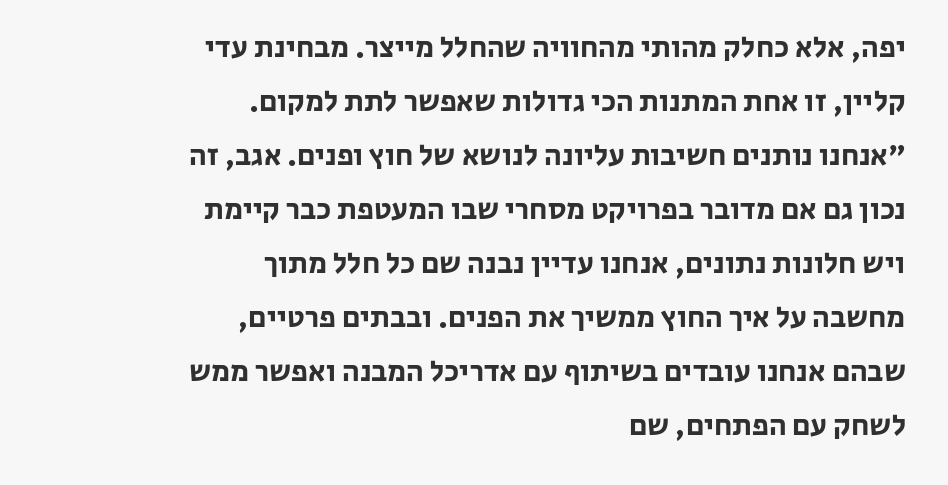יפה, אלא כחלק מהותי מהחוויה שהחלל מייצר. מבחינת עדי קליין, זו אחת המתנות הכי גדולות שאפשר לתת למקום.
"אנחנו נותנים חשיבות עליונה לנושא של חוץ ופנים. אגב, זה נכון גם אם מדובר בפרויקט מסחרי שבו המעטפת כבר קיימת ויש חלונות נתונים, אנחנו עדיין נבנה שם כל חלל מתוך מחשבה על איך החוץ ממשיך את הפנים. ובבתים פרטיים, שבהם אנחנו עובדים בשיתוף עם אדריכל המבנה ואפשר ממש לשחק עם הפתחים, שם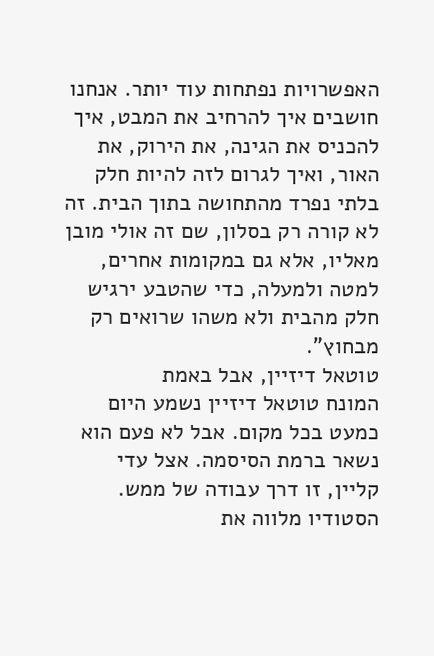האפשרויות נפתחות עוד יותר. אנחנו חושבים איך להרחיב את המבט, איך להכניס את הגינה, את הירוק, את האור, ואיך לגרום לזה להיות חלק בלתי נפרד מהתחושה בתוך הבית. זה לא קורה רק בסלון, שם זה אולי מובן מאליו, אלא גם במקומות אחרים, למטה ולמעלה, כדי שהטבע ירגיש חלק מהבית ולא משהו שרואים רק מבחוץ".
טוטאל דיזיין, אבל באמת
המונח טוטאל דיזיין נשמע היום כמעט בכל מקום. אבל לא פעם הוא נשאר ברמת הסיסמה. אצל עדי קליין, זו דרך עבודה של ממש. הסטודיו מלווה את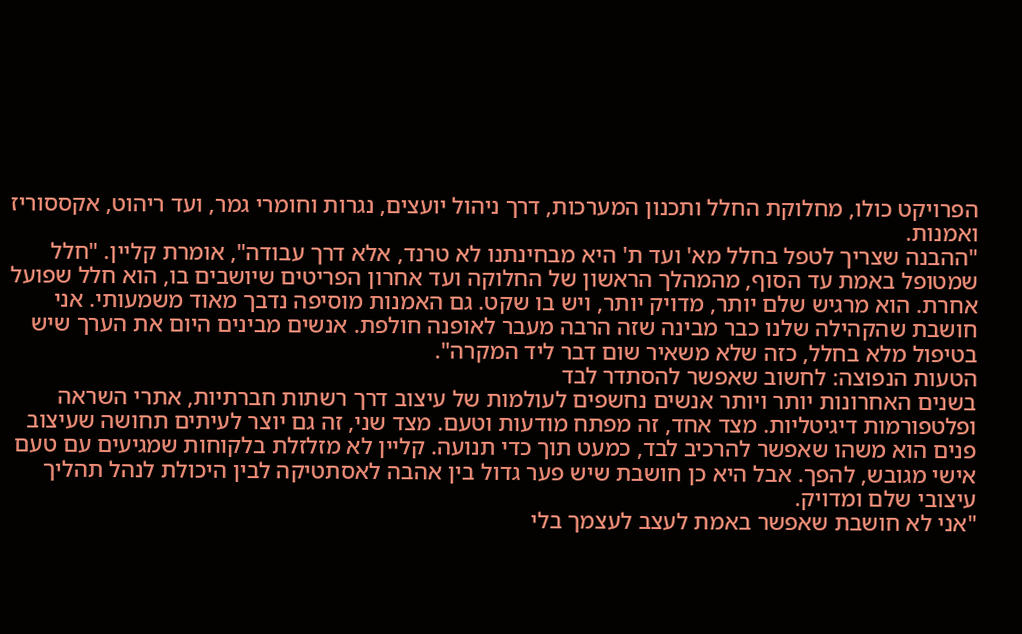הפרויקט כולו, מחלוקת החלל ותכנון המערכות, דרך ניהול יועצים, נגרות וחומרי גמר, ועד ריהוט, אקססוריז ואמנות.
"ההבנה שצריך לטפל בחלל מא' ועד ת' היא מבחינתנו לא טרנד, אלא דרך עבודה", אומרת קליין. "חלל שמטופל באמת עד הסוף, מהמהלך הראשון של החלוקה ועד אחרון הפריטים שיושבים בו, הוא חלל שפועל אחרת. הוא מרגיש שלם יותר, מדויק יותר, ויש בו שקט. גם האמנות מוסיפה נדבך מאוד משמעותי. אני חושבת שהקהילה שלנו כבר מבינה שזה הרבה מעבר לאופנה חולפת. אנשים מבינים היום את הערך שיש בטיפול מלא בחלל, כזה שלא משאיר שום דבר ליד המקרה".
הטעות הנפוצה: לחשוב שאפשר להסתדר לבד
בשנים האחרונות יותר ויותר אנשים נחשפים לעולמות של עיצוב דרך רשתות חברתיות, אתרי השראה ופלטפורמות דיגיטליות. מצד אחד, זה מפתח מודעות וטעם. מצד שני, זה גם יוצר לעיתים תחושה שעיצוב פנים הוא משהו שאפשר להרכיב לבד, כמעט תוך כדי תנועה. קליין לא מזלזלת בלקוחות שמגיעים עם טעם אישי מגובש, להפך. אבל היא כן חושבת שיש פער גדול בין אהבה לאסתטיקה לבין היכולת לנהל תהליך עיצובי שלם ומדויק.
"אני לא חושבת שאפשר באמת לעצב לעצמך בלי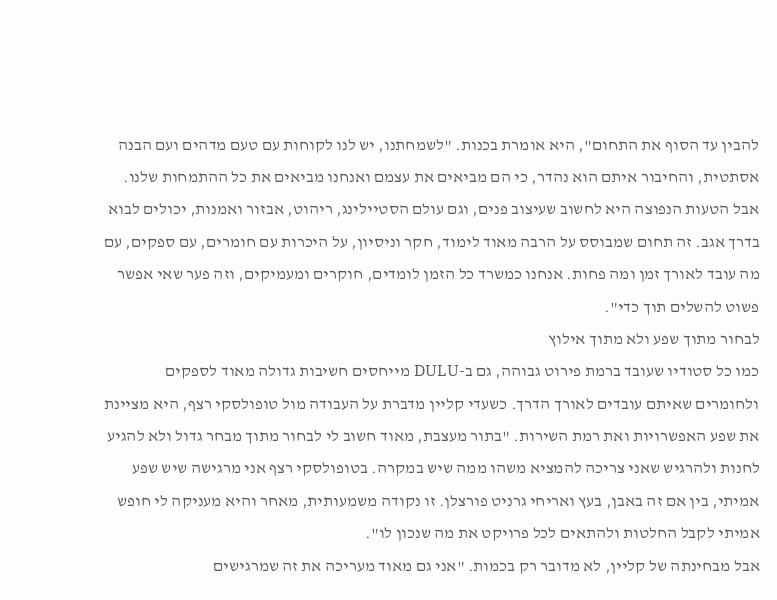להבין עד הסוף את התחום", היא אומרת בכנות. "לשמחתנו, יש לנו לקוחות עם טעם מדהים ועם הבנה אסתטית, והחיבור איתם הוא נהדר, כי הם מביאים את עצמם ואנחנו מביאים את כל ההתמחות שלנו. אבל הטעות הנפוצה היא לחשוב שעיצוב פנים, וגם עולם הסטיילינג, ריהוט, אבזור ואמנות, יכולים לבוא בדרך אגב. זה תחום שמבוסס על הרבה מאוד לימוד, חקר וניסיון, על היכרות עם חומרים, עם ספקים, עם מה עובד לאורך זמן ומה פחות. אנחנו כמשרד כל הזמן לומדים, חוקרים ומעמיקים, וזה פער שאי אפשר פשוט להשלים תוך כדי".
לבחור מתוך שפע ולא מתוך אילוץ
כמו כל סטודיו שעובד ברמת פירוט גבוהה, גם ב-DULU מייחסים חשיבות גדולה מאוד לספקים ולחומרים שאיתם עובדים לאורך הדרך. כשעדי קליין מדברת על העבודה מול טופולסקי רצף, היא מציינת את שפע האפשרויות ואת רמת השירות. "בתור מעצבת, מאוד חשוב לי לבחור מתוך מבחר גדול ולא להגיע לחנות ולהרגיש שאני צריכה להמציא משהו ממה שיש במקרה. בטופולסקי רצף אני מרגישה שיש שפע אמיתי, בין אם זה באבן, בעץ ואריחי גרניט פורצלן. זו נקודה משמעותית, מאחר והיא מעניקה לי חופש אמיתי לקבל החלטות ולהתאים לכל פרויקט את מה שנכון לו".
אבל מבחינתה של קליין, לא מדובר רק בכמות. "אני גם מאוד מעריכה את זה שמרגישים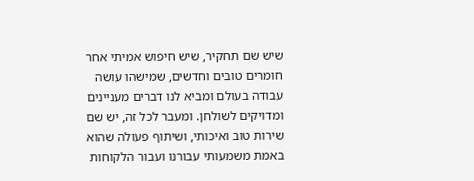שיש שם תחקיר, שיש חיפוש אמיתי אחר חומרים טובים וחדשים, שמישהו עושה עבודה בעולם ומביא לנו דברים מעניינים ומדויקים לשולחן. ומעבר לכל זה, יש שם שירות טוב ואיכותי, ושיתוף פעולה שהוא באמת משמעותי עבורנו ועבור הלקוחות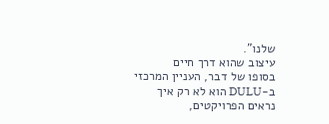שלנו".
עיצוב שהוא דרך חיים
בסופו של דבר, העניין המרכזי ב-DULU הוא לא רק איך נראים הפרויקטים,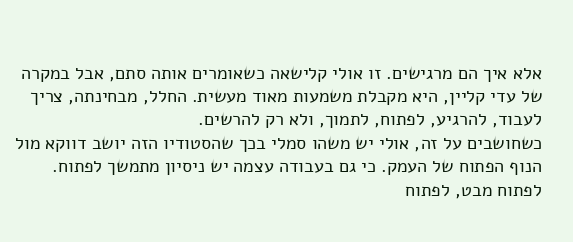אלא איך הם מרגישים. זו אולי קלישאה כשאומרים אותה סתם, אבל במקרה של עדי קליין, היא מקבלת משמעות מאוד מעשית. החלל, מבחינתה, צריך לעבוד, להרגיע, לפתוח, לתמוך, ולא רק להרשים.
כשחושבים על זה, אולי יש משהו סמלי בכך שהסטודיו הזה יושב דווקא מול הנוף הפתוח של העמק. כי גם בעבודה עצמה יש ניסיון מתמשך לפתוח. לפתוח מבט, לפתוח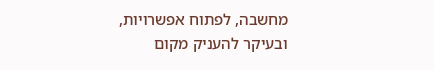מחשבה, לפתוח אפשרויות, ובעיקר להעניק מקום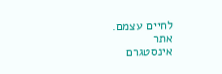לחיים עצמם.
אתר
אינסטגרם